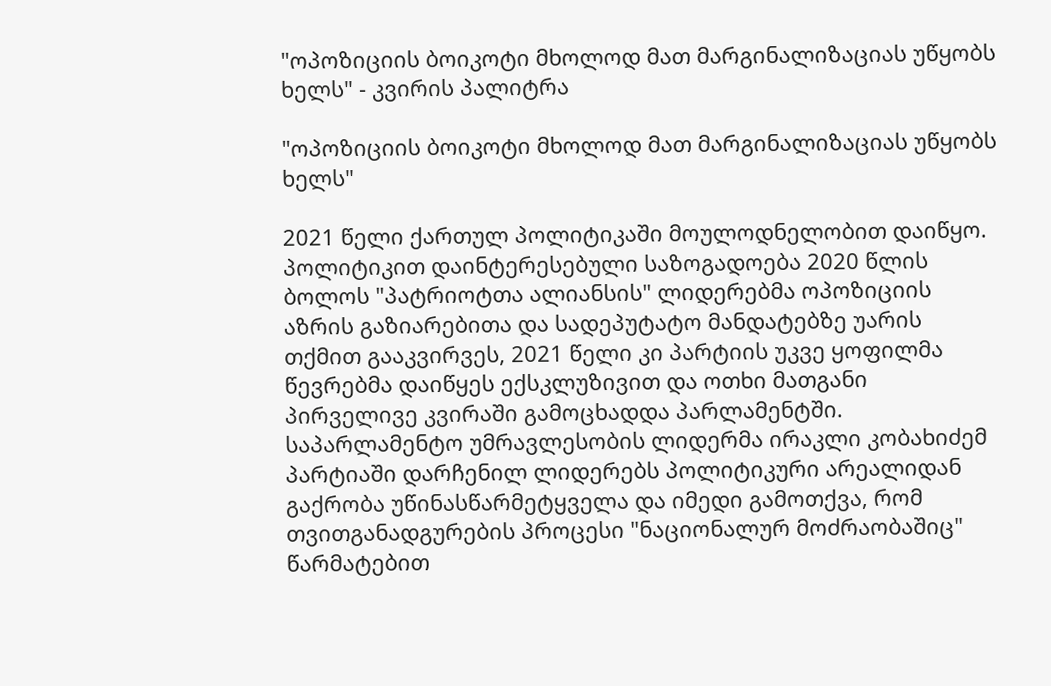"ოპოზიციის ბოიკოტი მხოლოდ მათ მარგინალიზაციას უწყობს ხელს" - კვირის პალიტრა

"ოპოზიციის ბოიკოტი მხოლოდ მათ მარგინალიზაციას უწყობს ხელს"

2021 წელი ქართულ პოლიტიკაში მოულოდნელობით დაიწყო. პოლიტიკით დაინტერესებული საზოგადოება 2020 წლის ბოლოს "პატრიოტთა ალიანსის" ლიდერებმა ოპოზიციის აზრის გაზიარებითა და სადეპუტატო მანდატებზე უარის თქმით გააკვირვეს, 2021 წელი კი პარტიის უკვე ყოფილმა წევრებმა დაიწყეს ექსკლუზივით და ოთხი მათგანი პირველივე კვირაში გამოცხადდა პარლამენტში. საპარლამენტო უმრავლესობის ლიდერმა ირაკლი კობახიძემ პარტიაში დარჩენილ ლიდერებს პოლიტიკური არეალიდან გაქრობა უწინასწარმეტყველა და იმედი გამოთქვა, რომ თვითგანადგურების პროცესი "ნაციონალურ მოძრაობაშიც" წარმატებით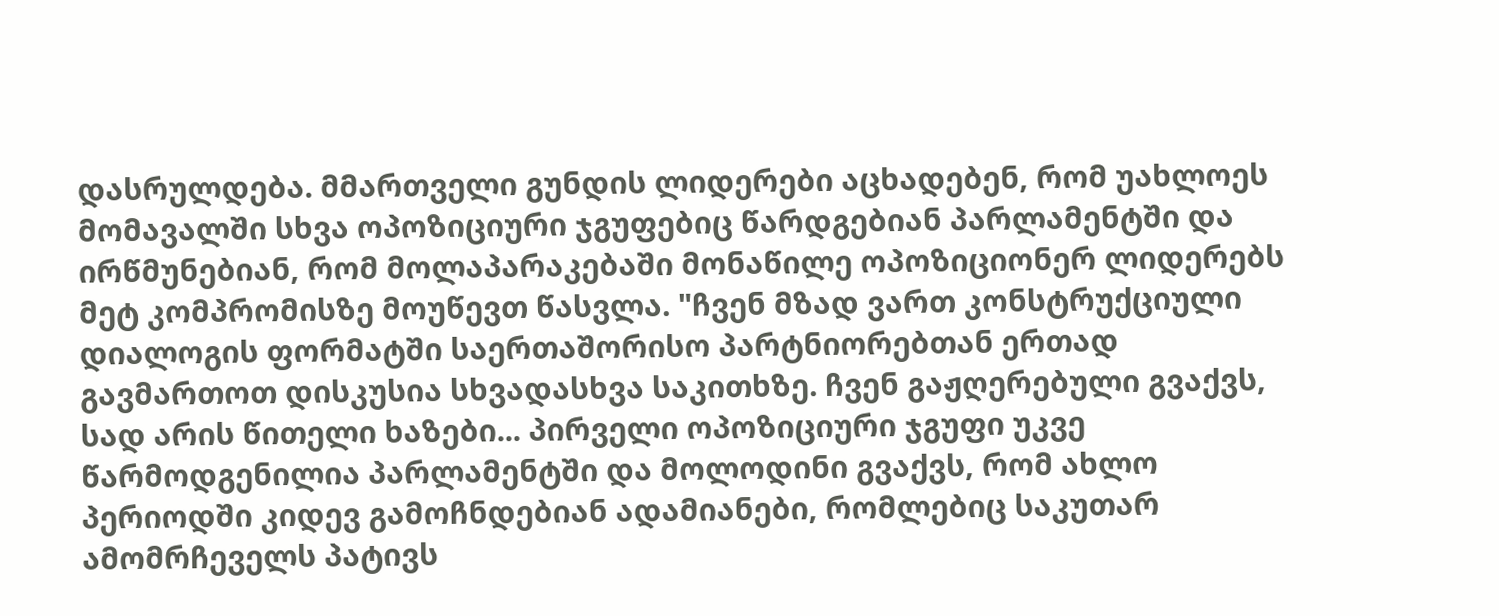დასრულდება. მმართველი გუნდის ლიდერები აცხადებენ, რომ უახლოეს მომავალში სხვა ოპოზიციური ჯგუფებიც წარდგებიან პარლამენტში და ირწმუნებიან, რომ მოლაპარაკებაში მონაწილე ოპოზიციონერ ლიდერებს მეტ კომპრომისზე მოუწევთ წასვლა. "ჩვენ მზად ვართ კონსტრუქციული დიალოგის ფორმატში საერთაშორისო პარტნიორებთან ერთად გავმართოთ დისკუსია სხვადასხვა საკითხზე. ჩვენ გაჟღერებული გვაქვს, სად არის წითელი ხაზები... პირველი ოპოზიციური ჯგუფი უკვე წარმოდგენილია პარლამენტში და მოლოდინი გვაქვს, რომ ახლო პერიოდში კიდევ გამოჩნდებიან ადამიანები, რომლებიც საკუთარ ამომრჩეველს პატივს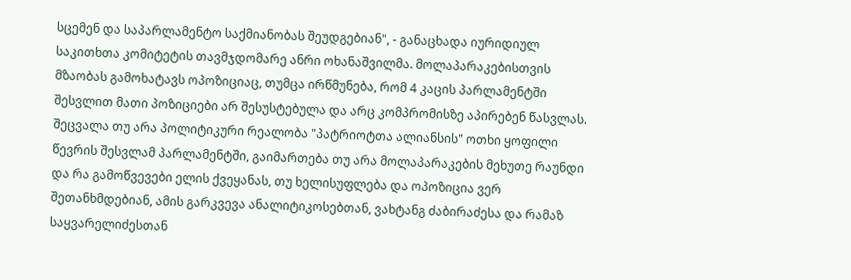სცემენ და საპარლამენტო საქმიანობას შეუდგებიან", - განაცხადა იურიდიულ საკითხთა კომიტეტის თავმჯდომარე ანრი ოხანაშვილმა. მოლაპარაკებისთვის მზაობას გამოხატავს ოპოზიციაც, თუმცა ირწმუნება, რომ 4 კაცის პარლამენტში შესვლით მათი პოზიციები არ შესუსტებულა და არც კომპრომისზე აპირებენ წასვლას. შეცვალა თუ არა პოლიტიკური რეალობა "პატრიოტთა ალიანსის" ოთხი ყოფილი წევრის შესვლამ პარლამენტში, გაიმართება თუ არა მოლაპარაკების მეხუთე რაუნდი და რა გამოწვევები ელის ქვეყანას, თუ ხელისუფლება და ოპოზიცია ვერ შეთანხმდებიან, ამის გარკვევა ანალიტიკოსებთან, ვახტანგ ძაბირაძესა და რამაზ საყვარელიძესთან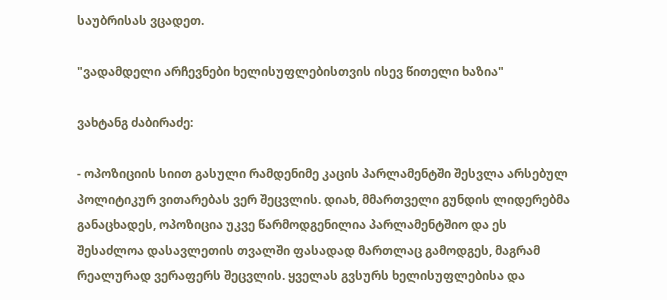საუბრისას ვცადეთ.

"ვადამდელი არჩევნები ხელისუფლებისთვის ისევ წითელი ხაზია"

ვახტანგ ძაბირაძე:

- ოპოზიციის სიით გასული რამდენიმე კაცის პარლამენტში შესვლა არსებულ პოლიტიკურ ვითარებას ვერ შეცვლის. დიახ, მმართველი გუნდის ლიდერებმა განაცხადეს, ოპოზიცია უკვე წარმოდგენილია პარლამენტშიო და ეს შესაძლოა დასავლეთის თვალში ფასადად მართლაც გამოდგეს, მაგრამ რეალურად ვერაფერს შეცვლის. ყველას გვსურს ხელისუფლებისა და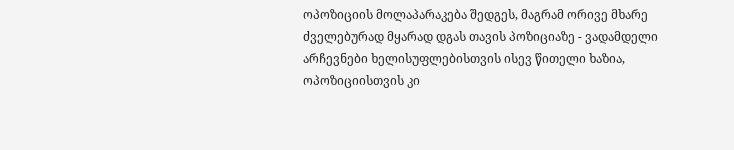ოპოზიციის მოლაპარაკება შედგეს, მაგრამ ორივე მხარე ძველებურად მყარად დგას თავის პოზიციაზე - ვადამდელი არჩევნები ხელისუფლებისთვის ისევ წითელი ხაზია, ოპოზიციისთვის კი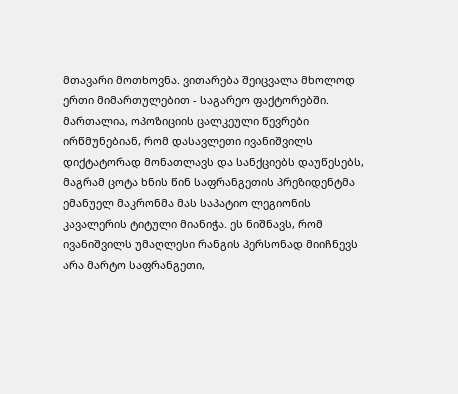მთავარი მოთხოვნა. ვითარება შეიცვალა მხოლოდ ერთი მიმართულებით - საგარეო ფაქტორებში. მართალია, ოპოზიციის ცალკეული წევრები ირწმუნებიან, რომ დასავლეთი ივანიშვილს დიქტატორად მონათლავს და სანქციებს დაუწესებს, მაგრამ ცოტა ხნის წინ საფრანგეთის პრეზიდენტმა ემანუელ მაკრონმა მას საპატიო ლეგიონის კავალერის ტიტული მიანიჭა. ეს ნიშნავს, რომ ივანიშვილს უმაღლესი რანგის პერსონად მიიჩნევს არა მარტო საფრანგეთი,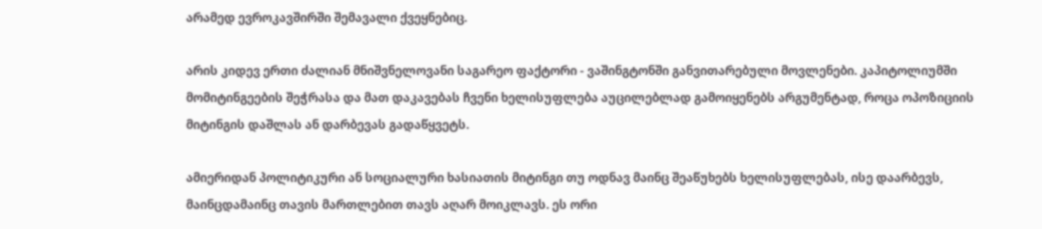არამედ ევროკავშირში შემავალი ქვეყნებიც.

არის კიდევ ერთი ძალიან მნიშვნელოვანი საგარეო ფაქტორი - ვაშინგტონში განვითარებული მოვლენები. კაპიტოლიუმში მომიტინგეების შეჭრასა და მათ დაკავებას ჩვენი ხელისუფლება აუცილებლად გამოიყენებს არგუმენტად, როცა ოპოზიციის მიტინგის დაშლას ან დარბევას გადაწყვეტს.

ამიერიდან პოლიტიკური ან სოციალური ხასიათის მიტინგი თუ ოდნავ მაინც შეაწუხებს ხელისუფლებას, ისე დაარბევს, მაინცდამაინც თავის მართლებით თავს აღარ მოიკლავს. ეს ორი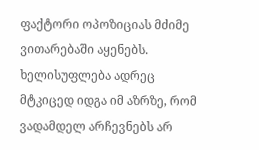ფაქტორი ოპოზიციას მძიმე ვითარებაში აყენებს. ხელისუფლება ადრეც მტკიცედ იდგა იმ აზრზე, რომ ვადამდელ არჩევნებს არ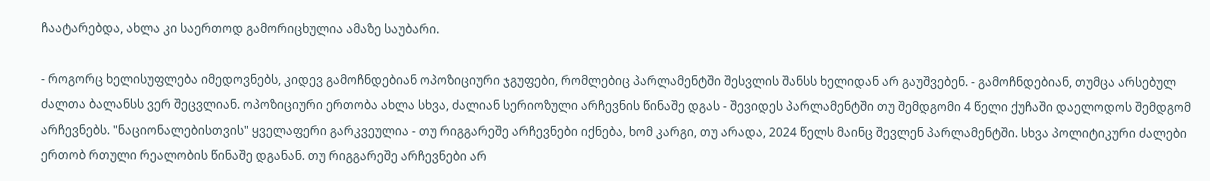ჩაატარებდა, ახლა კი საერთოდ გამორიცხულია ამაზე საუბარი.

- როგორც ხელისუფლება იმედოვნებს, კიდევ გამოჩნდებიან ოპოზიციური ჯგუფები, რომლებიც პარლამენტში შესვლის შანსს ხელიდან არ გაუშვებენ. - გამოჩნდებიან, თუმცა არსებულ ძალთა ბალანსს ვერ შეცვლიან. ოპოზიციური ერთობა ახლა სხვა, ძალიან სერიოზული არჩევნის წინაშე დგას - შევიდეს პარლამენტში თუ შემდგომი 4 წელი ქუჩაში დაელოდოს შემდგომ არჩევნებს. "ნაციონალებისთვის" ყველაფერი გარკვეულია - თუ რიგგარეშე არჩევნები იქნება, ხომ კარგი, თუ არადა, 2024 წელს მაინც შევლენ პარლამენტში. სხვა პოლიტიკური ძალები ერთობ რთული რეალობის წინაშე დგანან. თუ რიგგარეშე არჩევნები არ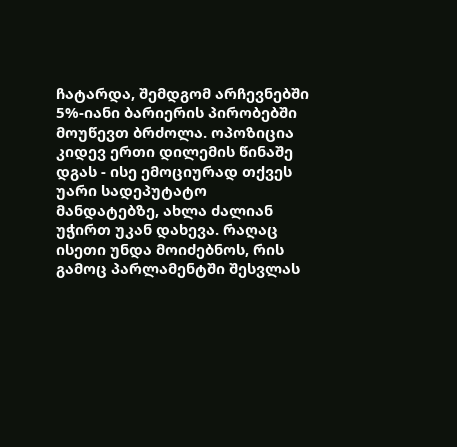ჩატარდა, შემდგომ არჩევნებში 5%-იანი ბარიერის პირობებში მოუწევთ ბრძოლა. ოპოზიცია კიდევ ერთი დილემის წინაშე დგას - ისე ემოციურად თქვეს უარი სადეპუტატო მანდატებზე, ახლა ძალიან უჭირთ უკან დახევა. რაღაც ისეთი უნდა მოიძებნოს, რის გამოც პარლამენტში შესვლას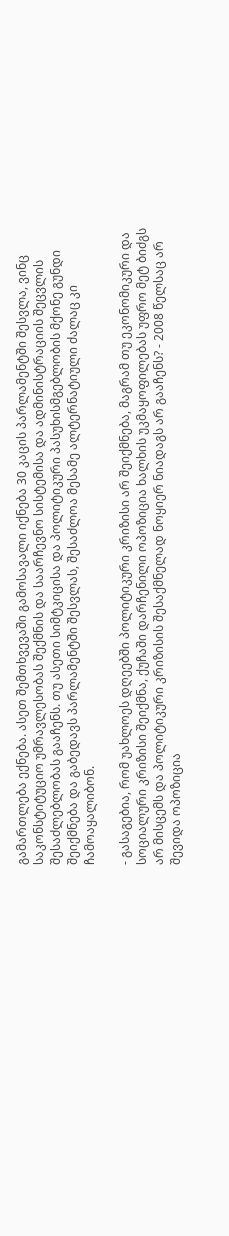გამართლება ექნება. ასეთ შემთხვევაში გამოსავალი იქნება 30 კაცის პარლამენტში შესვლა, ვინც საკონსტიტუციო უმრავლესობას შექმნის და საარჩევნო სისტემისა და ადმინისტრაციის შეცვლის შესაძლებლობას გააჩენს. თუ ასეთი სიმტკიცისა და პოლიტიკური პასუხისმგებლობის მქონე გუნდი შეიქმნება და გაბედავს პარლამენტში შესვლას, შესაძლოა მესამე ალტერნატიული ძალაც კი ჩამოაყალიბონ.

- გასაგებია, რომ უახლოეს დღეებში პოლიტიკური კრიზისი არ შეიქმნება, მაგრამ თუ ეკონომიკური და სოციალური კრიზისი შეიქმნა, ქუჩაში დარჩენილი ოპოზიცია ხალხის უკმაყოფილებას უფრო მეტ ბიძგს არ მისცემს და პოლიტიკური კრიზისის შესაქმნელად ნოყიერ ნიადაგს არ გააჩენს? - 2008 წელსაც არ შევიდა ოპოზიცია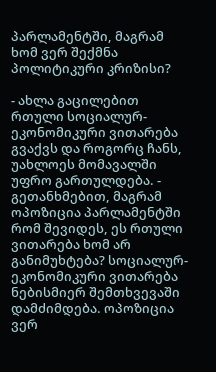პარლამენტში, მაგრამ ხომ ვერ შექმნა პოლიტიკური კრიზისი?

- ახლა გაცილებით რთული სოციალურ-ეკონომიკური ვითარება გვაქვს და როგორც ჩანს, უახლოეს მომავალში უფრო გართულდება. - გეთანხმებით, მაგრამ ოპოზიცია პარლამენტში რომ შევიდეს, ეს რთული ვითარება ხომ არ განიმუხტება? სოციალურ-ეკონომიკური ვითარება ნებისმიერ შემთხვევაში დამძიმდება. ოპოზიცია ვერ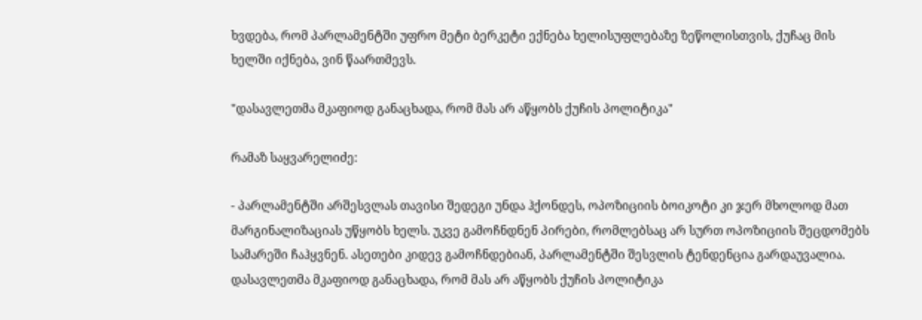ხვდება, რომ პარლამენტში უფრო მეტი ბერკეტი ექნება ხელისუფლებაზე ზეწოლისთვის, ქუჩაც მის ხელში იქნება, ვინ წაართმევს.

"დასავლეთმა მკაფიოდ განაცხადა, რომ მას არ აწყობს ქუჩის პოლიტიკა"

რამაზ საყვარელიძე:

- პარლამენტში არშესვლას თავისი შედეგი უნდა ჰქონდეს, ოპოზიციის ბოიკოტი კი ჯერ მხოლოდ მათ მარგინალიზაციას უწყობს ხელს. უკვე გამოჩნდნენ პირები, რომლებსაც არ სურთ ოპოზიციის შეცდომებს სამარეში ჩაჰყვნენ. ასეთები კიდევ გამოჩნდებიან, პარლამენტში შესვლის ტენდენცია გარდაუვალია. დასავლეთმა მკაფიოდ განაცხადა, რომ მას არ აწყობს ქუჩის პოლიტიკა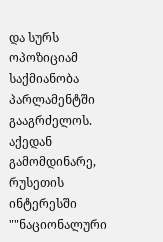და სურს ოპოზიციამ საქმიანობა პარლამენტში გააგრძელოს. აქედან გამომდინარე, რუსეთის ინტერესში ""ნაციონალური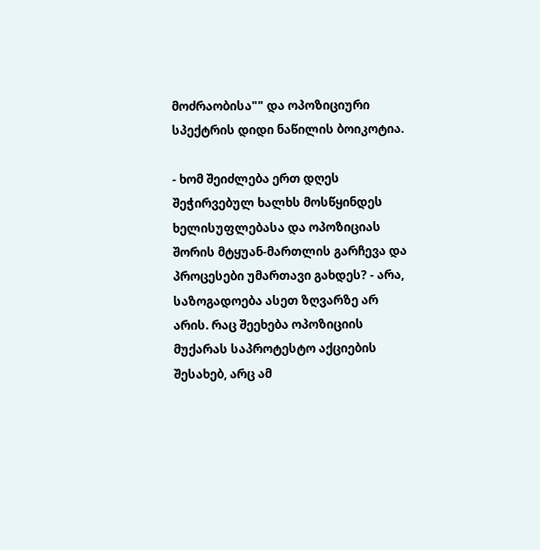მოძრაობისა"" და ოპოზიციური სპექტრის დიდი ნაწილის ბოიკოტია.

- ხომ შეიძლება ერთ დღეს შეჭირვებულ ხალხს მოსწყინდეს ხელისუფლებასა და ოპოზიციას შორის მტყუან-მართლის გარჩევა და პროცესები უმართავი გახდეს? - არა, საზოგადოება ასეთ ზღვარზე არ არის. რაც შეეხება ოპოზიციის მუქარას საპროტესტო აქციების შესახებ, არც ამ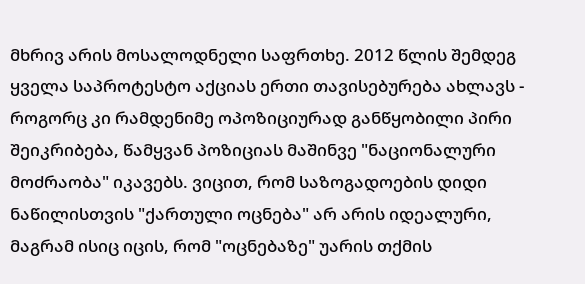მხრივ არის მოსალოდნელი საფრთხე. 2012 წლის შემდეგ ყველა საპროტესტო აქციას ერთი თავისებურება ახლავს - როგორც კი რამდენიმე ოპოზიციურად განწყობილი პირი შეიკრიბება, წამყვან პოზიციას მაშინვე "ნაციონალური მოძრაობა" იკავებს. ვიცით, რომ საზოგადოების დიდი ნაწილისთვის "ქართული ოცნება" არ არის იდეალური, მაგრამ ისიც იცის, რომ "ოცნებაზე" უარის თქმის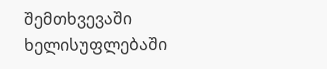შემთხვევაში ხელისუფლებაში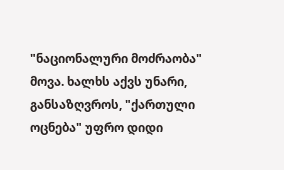"ნაციონალური მოძრაობა" მოვა. ხალხს აქვს უნარი, განსაზღვროს, "ქართული ოცნება" უფრო დიდი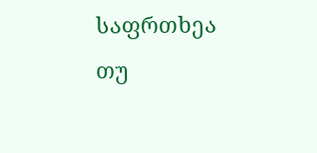საფრთხეა თუ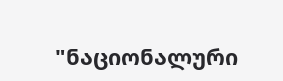"ნაციონალური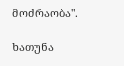მოძრაობა".

ხათუნა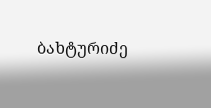ბახტურიძე